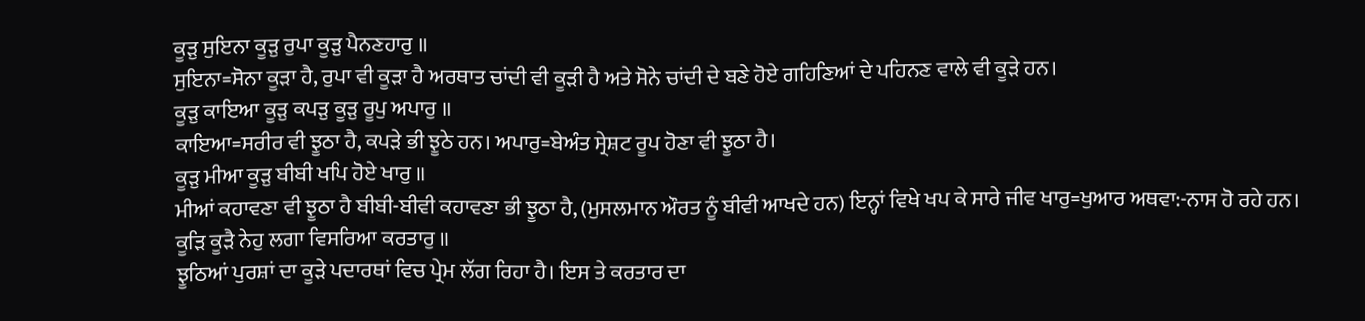ਕੂੜੁ ਸੁਇਨਾ ਕੂੜੁ ਰੁਪਾ ਕੂੜੁ ਪੈਨਣਹਾਰੁ ॥
ਸੁਇਨਾ=ਸੋਨਾ ਕੂੜਾ ਹੈ, ਰੁਪਾ ਵੀ ਕੂੜਾ ਹੈ ਅਰਥਾਤ ਚਾਂਦੀ ਵੀ ਕੂੜੀ ਹੈ ਅਤੇ ਸੋਨੇ ਚਾਂਦੀ ਦੇ ਬਣੇ ਹੋਏ ਗਹਿਣਿਆਂ ਦੇ ਪਹਿਨਣ ਵਾਲੇ ਵੀ ਕੂੜੇ ਹਨ।
ਕੂੜੁ ਕਾਇਆ ਕੂੜੁ ਕਪੜੁ ਕੂੜੁ ਰੂਪੁ ਅਪਾਰੁ ॥
ਕਾਇਆ=ਸਰੀਰ ਵੀ ਝੂਠਾ ਹੈ, ਕਪੜੇ ਭੀ ਝੂਠੇ ਹਨ। ਅਪਾਰੁ=ਬੇਅੰਤ ਸ੍ਰੇਸ਼ਟ ਰੂਪ ਹੋਣਾ ਵੀ ਝੂਠਾ ਹੈ।
ਕੂੜੁ ਮੀਆ ਕੂੜੁ ਬੀਬੀ ਖਪਿ ਹੋਏ ਖਾਰੁ ॥
ਮੀਆਂ ਕਹਾਵਣਾ ਵੀ ਝੂਠਾ ਹੈ ਬੀਬੀ-ਬੀਵੀ ਕਹਾਵਣਾ ਭੀ ਝੂਠਾ ਹੈ, (ਮੁਸਲਮਾਨ ਔਰਤ ਨੂੰ ਬੀਵੀ ਆਖਦੇ ਹਨ) ਇਨ੍ਹਾਂ ਵਿਖੇ ਖਪ ਕੇ ਸਾਰੇ ਜੀਵ ਖਾਰੁ=ਖੁਆਰ ਅਥਵਾ:-ਨਾਸ ਹੋ ਰਹੇ ਹਨ।
ਕੂੜਿ ਕੂੜੈ ਨੇਹੁ ਲਗਾ ਵਿਸਰਿਆ ਕਰਤਾਰੁ ॥
ਝੂਠਿਆਂ ਪੁਰਸ਼ਾਂ ਦਾ ਕੂੜੇ ਪਦਾਰਥਾਂ ਵਿਚ ਪ੍ਰੇਮ ਲੱਗ ਰਿਹਾ ਹੈ। ਇਸ ਤੇ ਕਰਤਾਰ ਦਾ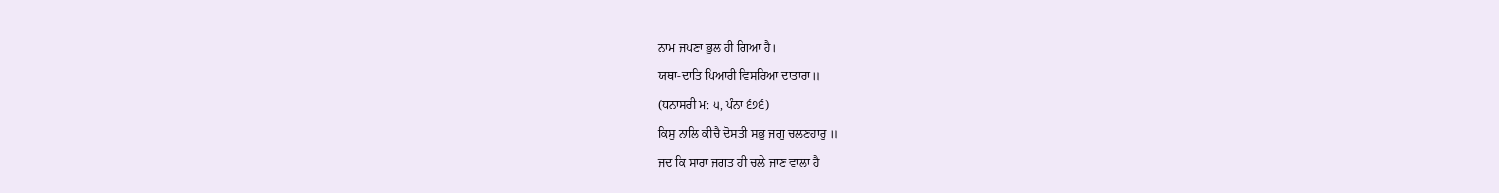ਨਾਮ ਜਪਣਾ ਭੁਲ ਹੀ ਗਿਆ ਹੈ।
ਯਥਾ-ਦਾਤਿ ਪਿਆਰੀ ਵਿਸਰਿਆ ਦਾਤਾਰਾ॥
(ਧਨਾਸਰੀ ਮ: ੫, ਪੰਨਾ ੬੭੬)
ਕਿਸੁ ਨਾਲਿ ਕੀਚੈ ਦੋਸਤੀ ਸਭੁ ਜਗੁ ਚਲਣਹਾਰੁ ॥
ਜਦ ਕਿ ਸਾਰਾ ਜਗਤ ਹੀ ਚਲੇ ਜਾਣ ਵਾਲਾ ਹੈ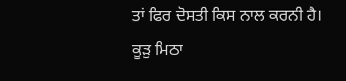ਤਾਂ ਫਿਰ ਦੋਸਤੀ ਕਿਸ ਨਾਲ ਕਰਨੀ ਹੈ।
ਕੂੜੁ ਮਿਠਾ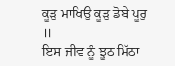ਕੂੜੁ ਮਾਖਿਉ ਕੂੜੁ ਡੋਬੇ ਪੂਰੁ ॥
ਇਸ ਜੀਵ ਨੂੰ ਝੂਠ ਮਿੱਠਾ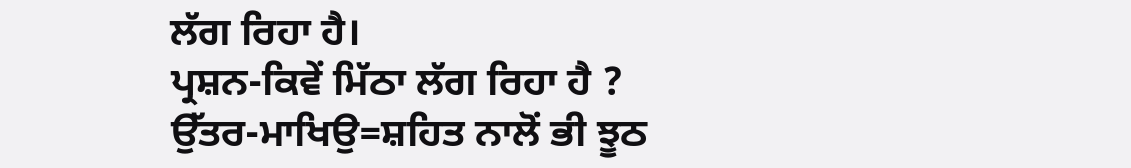ਲੱਗ ਰਿਹਾ ਹੈ।
ਪ੍ਰਸ਼ਨ-ਕਿਵੇਂ ਮਿੱਠਾ ਲੱਗ ਰਿਹਾ ਹੈ ?
ਉੱਤਰ-ਮਾਖਿਉ=ਸ਼ਹਿਤ ਨਾਲੋਂ ਭੀ ਝੂਠ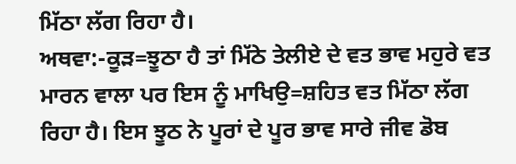ਮਿੱਠਾ ਲੱਗ ਰਿਹਾ ਹੈ।
ਅਥਵਾ:-ਕੂੜ=ਝੂਠਾ ਹੈ ਤਾਂ ਮਿੱਠੇ ਤੇਲੀਏ ਦੇ ਵਤ ਭਾਵ ਮਹੁਰੇ ਵਤ ਮਾਰਨ ਵਾਲਾ ਪਰ ਇਸ ਨੂੰ ਮਾਖਿਉ=ਸ਼ਹਿਤ ਵਤ ਮਿੱਠਾ ਲੱਗ ਰਿਹਾ ਹੈ। ਇਸ ਝੂਠ ਨੇ ਪੂਰਾਂ ਦੇ ਪੂਰ ਭਾਵ ਸਾਰੇ ਜੀਵ ਡੋਬ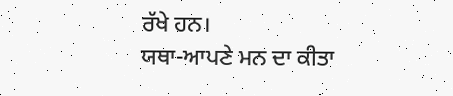ਰੱਖੇ ਹਨ।
ਯਥਾ-ਆਪਣੇ ਮਨ ਦਾ ਕੀਤਾ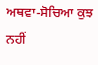ਅਥਵਾ-ਸੋਚਿਆ ਕੁਝ ਨਹੀਂ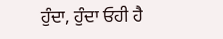ਹੁੰਦਾ, ਹੁੰਦਾ ਓਹੀ ਹੈ